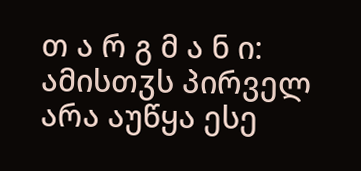თ ა რ გ მ ა ნ ი: ამისთჳს პირველ არა აუწყა ესე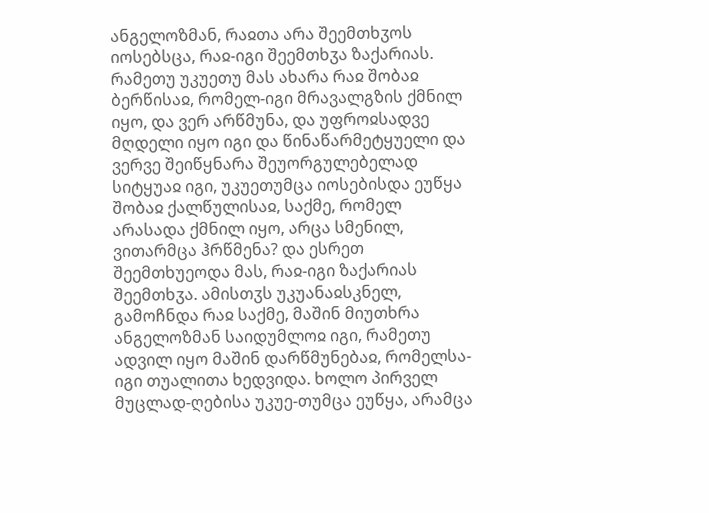ანგელოზმან, რაჲთა არა შეემთხჳოს იოსებსცა, რაჲ-იგი შეემთხჳა ზაქარიას. რამეთუ უკუეთუ მას ახარა რაჲ შობაჲ ბერწისაჲ, რომელ-იგი მრავალგზის ქმნილ იყო, და ვერ არწმუნა, და უფროჲსადვე მღდელი იყო იგი და წინაწარმეტყუელი და ვერვე შეიწყნარა შეუორგულებელად სიტყუაჲ იგი, უკუეთუმცა იოსებისდა ეუწყა შობაჲ ქალწულისაჲ, საქმე, რომელ არასადა ქმნილ იყო, არცა სმენილ, ვითარმცა ჰრწმენა? და ესრეთ შეემთხუეოდა მას, რაჲ-იგი ზაქარიას შეემთხჳა. ამისთჳს უკუანაჲსკნელ, გამოჩნდა რაჲ საქმე, მაშინ მიუთხრა ანგელოზმან საიდუმლოჲ იგი, რამეთუ ადვილ იყო მაშინ დარწმუნებაჲ, რომელსა-იგი თუალითა ხედვიდა. ხოლო პირველ მუცლად-ღებისა უკუე-თუმცა ეუწყა, არამცა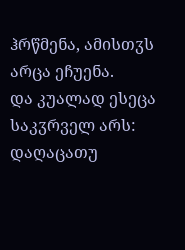ჰრწმენა, ამისთჳს არცა ეჩუენა.
და კუალად ესეცა საკჳრველ არს: დაღაცათუ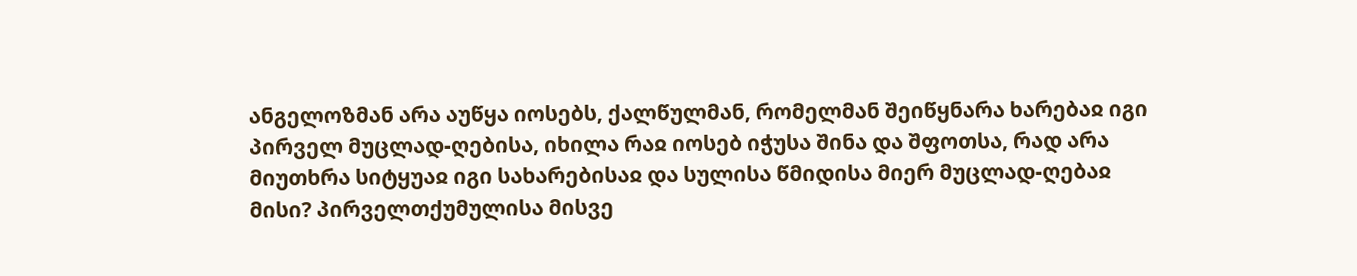ანგელოზმან არა აუწყა იოსებს, ქალწულმან, რომელმან შეიწყნარა ხარებაჲ იგი პირველ მუცლად-ღებისა, იხილა რაჲ იოსებ იჭუსა შინა და შფოთსა, რად არა მიუთხრა სიტყუაჲ იგი სახარებისაჲ და სულისა წმიდისა მიერ მუცლად-ღებაჲ მისი? პირველთქუმულისა მისვე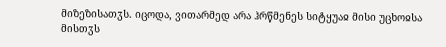მიზეზისათჳს. იცოდა, ვითარმედ არა ჰრწმენეს სიტყუაჲ მისი უცხოჲსა მისთჳს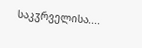საკჳრველისა....